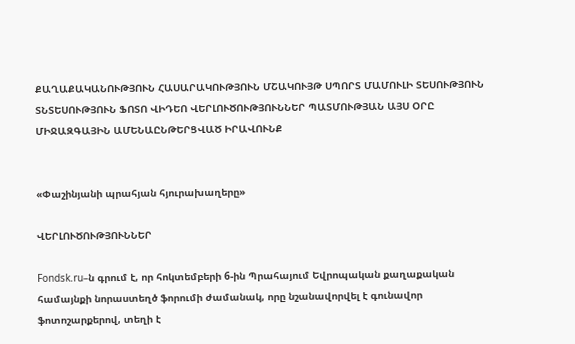ՔԱՂԱՔԱԿԱՆՈՒԹՅՈՒՆ ՀԱՍԱՐԱԿՈՒԹՅՈՒՆ ՄՇԱԿՈՒՅԹ ՍՊՈՐՏ ՄԱՄՈՒԼԻ ՏԵՍՈՒԹՅՈՒՆ ՏՆՏԵՍՈՒԹՅՈՒՆ ՖՈՏՈ ՎԻԴԵՈ ՎԵՐԼՈՒԾՈՒԹՅՈՒՆՆԵՐ ՊԱՏՄՈՒԹՅԱՆ ԱՅՍ ՕՐԸ ՄԻՋԱԶԳԱՅԻՆ ԱՄԵՆԱԸՆԹԵՐՑՎԱԾ ԻՐԱՎՈՒՆՔ


«Փաշինյանի պրահյան հյուրախաղերը»

ՎԵՐԼՈՒԾՈՒԹՅՈՒՆՆԵՐ

Fondsk.ru–ն գրում է, որ հոկտեմբերի 6-ին Պրահայում Եվրոպական քաղաքական համայնքի նորաստեղծ ֆորումի ժամանակ, որը նշանավորվել է գունավոր ֆոտոշարքերով, տեղի է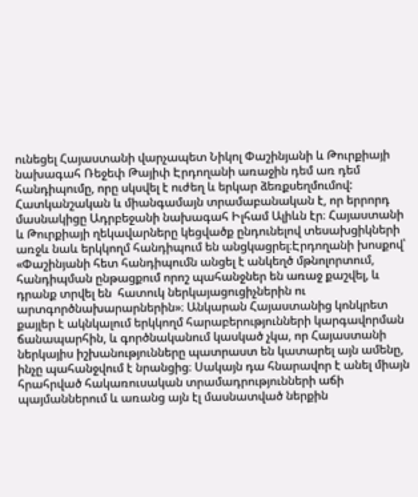ունեցել Հայաստանի վարչապետ Նիկոլ Փաշինյանի և Թուրքիայի նախագահ Ռեջեփ Թայիփ Էրդողանի առաջին դեմ առ դեմ հանդիպումը, որը սկսվել է ուժեղ և երկար ձեռքսեղմումով: Հատկանշական և միանգամայն տրամաբանական է, որ երրորդ մասնակիցը Ադրբեջանի նախագահ Իլհամ Ալիևն էր։ Հայաստանի և Թուրքիայի ղեկավարները կեցվածք ընդունելով տեսախցիկների առջև նաև երկկողմ հանդիպում են անցկացրել։Էրդողանի խոսքով՝ «Փաշինյանի հետ հանդիպումն անցել է անկեղծ մթնոլորտում, հանդիպման ընթացքում որոշ պահանջներ են առաջ քաշվել, և դրանք տրվել են  հատուկ ներկայացուցիչներին ու արտգործնախարարներին»։ Անկարան Հայաստանից կոնկրետ քայլեր է ակնկալում երկկողմ հարաբերությունների կարգավորման ճանապարհին, և գործնականում կասկած չկա, որ Հայաստանի ներկայիս իշխանությունները պատրաստ են կատարել այն ամենը, ինչը պահանջվում է նրանցից։ Սակայն դա հնարավոր է անել միայն հրահրված հակառուսական տրամադրությունների աճի պայմաններում և առանց այն էլ մասնատված ներքին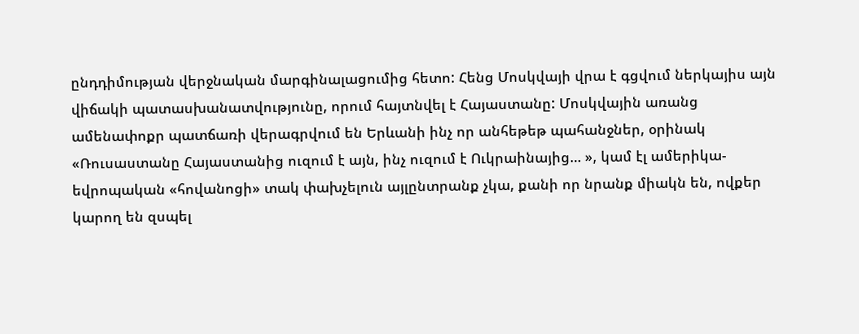ընդդիմության վերջնական մարգինալացումից հետո: Հենց Մոսկվայի վրա է գցվում ներկայիս այն վիճակի պատասխանատվությունը, որում հայտնվել է Հայաստանը: Մոսկվային առանց ամենափոքր պատճառի վերագրվում են Երևանի ինչ որ անհեթեթ պահանջներ, օրինակ «Ռուսաստանը Հայաստանից ուզում է այն, ինչ ուզում է Ուկրաինայից… », կամ էլ ամերիկա-եվրոպական «հովանոցի» տակ փախչելուն այլընտրանք չկա, քանի որ նրանք միակն են, ովքեր կարող են զսպել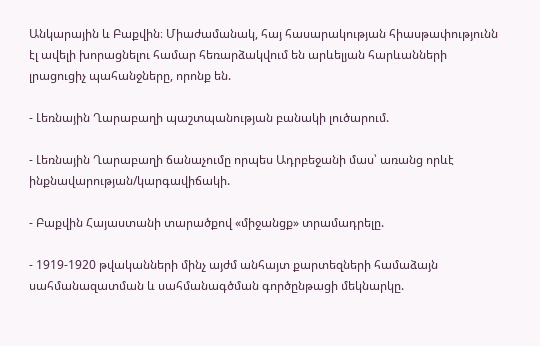Անկարային և Բաքվին։ Միաժամանակ, հայ հասարակության հիասթափությունն էլ ավելի խորացնելու համար հեռարձակվում են արևելյան հարևանների լրացուցիչ պահանջները, որոնք են.

- Լեռնային Ղարաբաղի պաշտպանության բանակի լուծարում.

- Լեռնային Ղարաբաղի ճանաչումը որպես Ադրբեջանի մաս՝ առանց որևէ ինքնավարության/կարգավիճակի.

- Բաքվին Հայաստանի տարածքով «միջանցք» տրամադրելը.

- 1919-1920 թվականների մինչ այժմ անհայտ քարտեզների համաձայն սահմանազատման և սահմանագծման գործընթացի մեկնարկը.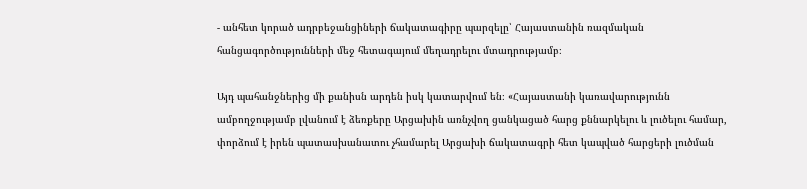- անհետ կորած ադրբեջանցիների ճակատագիրը պարզելը՝ Հայաստանին ռազմական հանցագործությունների մեջ հետագայում մեղադրելու մտադրությամբ։

Այդ պահանջներից մի քանիսն արդեն իսկ կատարվում են։ «Հայաստանի կառավարությունն ամբողջությամբ լվանում է ձեռքերը Արցախին առնչվող ցանկացած հարց քննարկելու և լուծելու համար, փորձում է իրեն պատասխանատու չհամարել Արցախի ճակատագրի հետ կապված հարցերի լուծման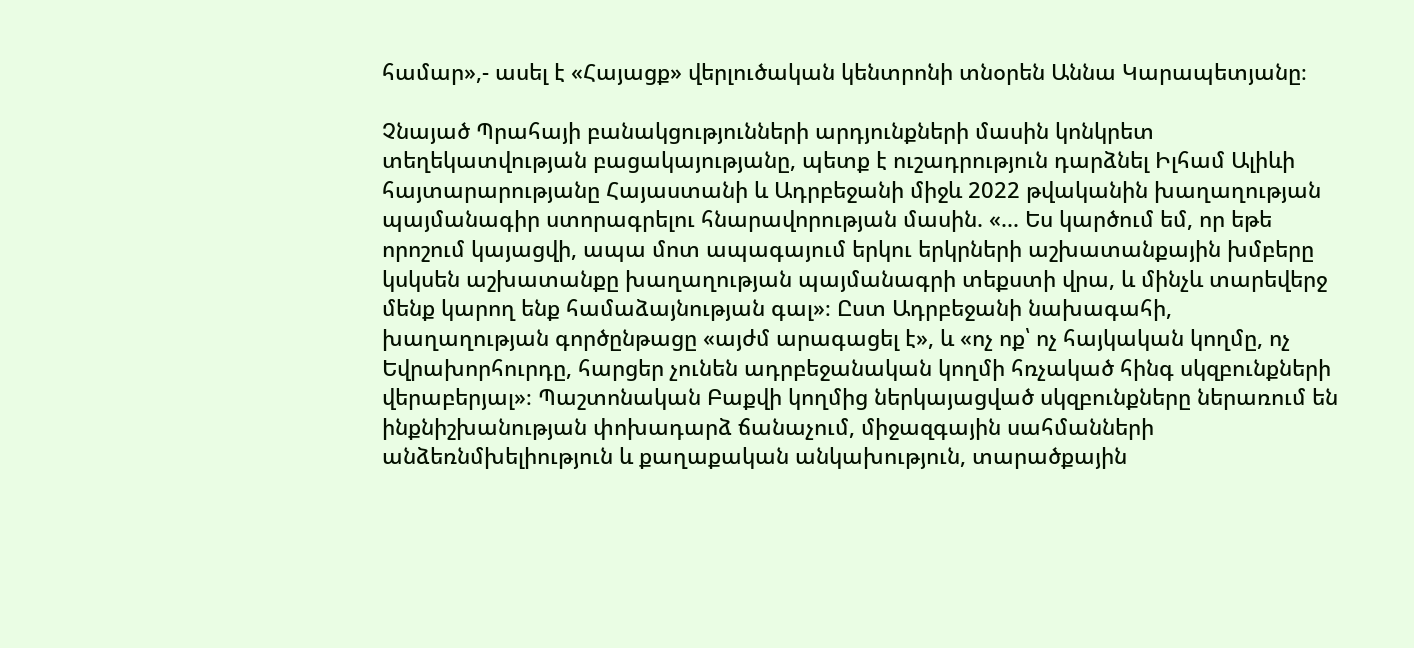համար»,- ասել է «Հայացք» վերլուծական կենտրոնի տնօրեն Աննա Կարապետյանը։

Չնայած Պրահայի բանակցությունների արդյունքների մասին կոնկրետ տեղեկատվության բացակայությանը, պետք է ուշադրություն դարձնել Իլհամ Ալիևի հայտարարությանը Հայաստանի և Ադրբեջանի միջև 2022 թվականին խաղաղության պայմանագիր ստորագրելու հնարավորության մասին. «... Ես կարծում եմ, որ եթե որոշում կայացվի, ապա մոտ ապագայում երկու երկրների աշխատանքային խմբերը կսկսեն աշխատանքը խաղաղության պայմանագրի տեքստի վրա, և մինչև տարեվերջ մենք կարող ենք համաձայնության գալ»։ Ըստ Ադրբեջանի նախագահի, խաղաղության գործընթացը «այժմ արագացել է», և «ոչ ոք՝ ոչ հայկական կողմը, ոչ Եվրախորհուրդը, հարցեր չունեն ադրբեջանական կողմի հռչակած հինգ սկզբունքների վերաբերյալ»։ Պաշտոնական Բաքվի կողմից ներկայացված սկզբունքները ներառում են ինքնիշխանության փոխադարձ ճանաչում, միջազգային սահմանների անձեռնմխելիություն և քաղաքական անկախություն, տարածքային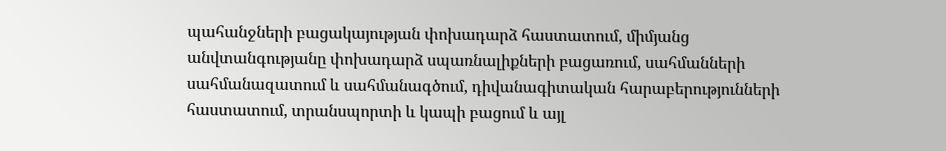պահանջների բացակայության փոխադարձ հաստատում, միմյանց անվտանգությանը փոխադարձ սպառնալիքների բացառում, սահմանների սահմանազատում և սահմանագծում, դիվանագիտական հարաբերությունների հաստատում, տրանսպորտի և կապի բացում և այլ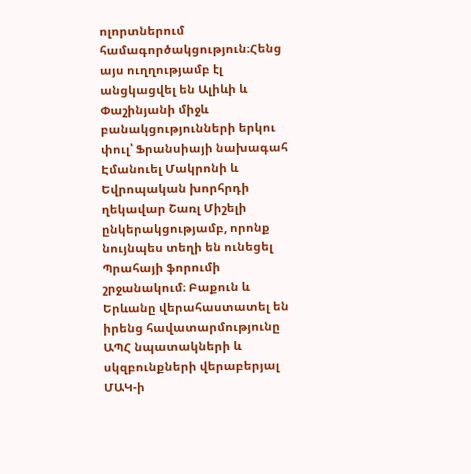ոլորտներում համագործակցություն։Հենց այս ուղղությամբ էլ անցկացվել են Ալիևի և Փաշինյանի միջև բանակցությունների երկու փուլ՝ Ֆրանսիայի նախագահ Էմանուել Մակրոնի և Եվրոպական խորհրդի ղեկավար Շառլ Միշելի ընկերակցությամբ, որոնք նույնպես տեղի են ունեցել Պրահայի ֆորումի շրջանակում։ Բաքուն և Երևանը վերահաստատել են իրենց հավատարմությունը ԱՊՀ նպատակների և սկզբունքների վերաբերյալ ՄԱԿ-ի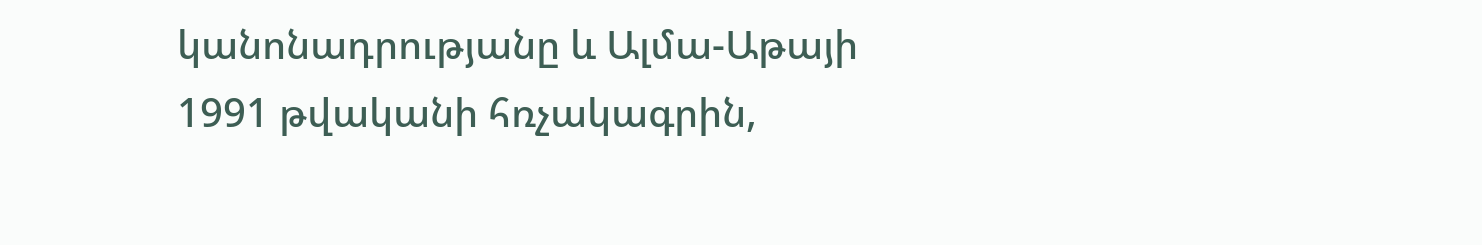կանոնադրությանը և Ալմա-Աթայի 1991 թվականի հռչակագրին,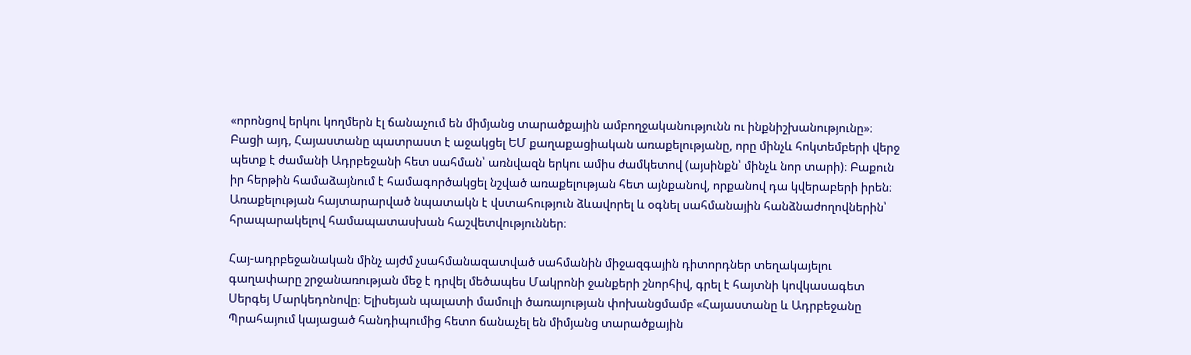«որոնցով երկու կողմերն էլ ճանաչում են միմյանց տարածքային ամբողջականությունն ու ինքնիշխանությունը»։ Բացի այդ, Հայաստանը պատրաստ է աջակցել ԵՄ քաղաքացիական առաքելությանը, որը մինչև հոկտեմբերի վերջ պետք է ժամանի Ադրբեջանի հետ սահման՝ առնվազն երկու ամիս ժամկետով (այսինքն՝ մինչև նոր տարի)։ Բաքուն իր հերթին համաձայնում է համագործակցել նշված առաքելության հետ այնքանով, որքանով դա կվերաբերի իրեն։ Առաքելության հայտարարված նպատակն է վստահություն ձևավորել և օգնել սահմանային հանձնաժողովներին՝ հրապարակելով համապատասխան հաշվետվություններ։

Հայ-ադրբեջանական մինչ այժմ չսահմանազատված սահմանին միջազգային դիտորդներ տեղակայելու գաղափարը շրջանառության մեջ է դրվել մեծապես Մակրոնի ջանքերի շնորհիվ, գրել է հայտնի կովկասագետ Սերգեյ Մարկեդոնովը։ Ելիսեյան պալատի մամուլի ծառայության փոխանցմամբ «Հայաստանը և Ադրբեջանը Պրահայում կայացած հանդիպումից հետո ճանաչել են միմյանց տարածքային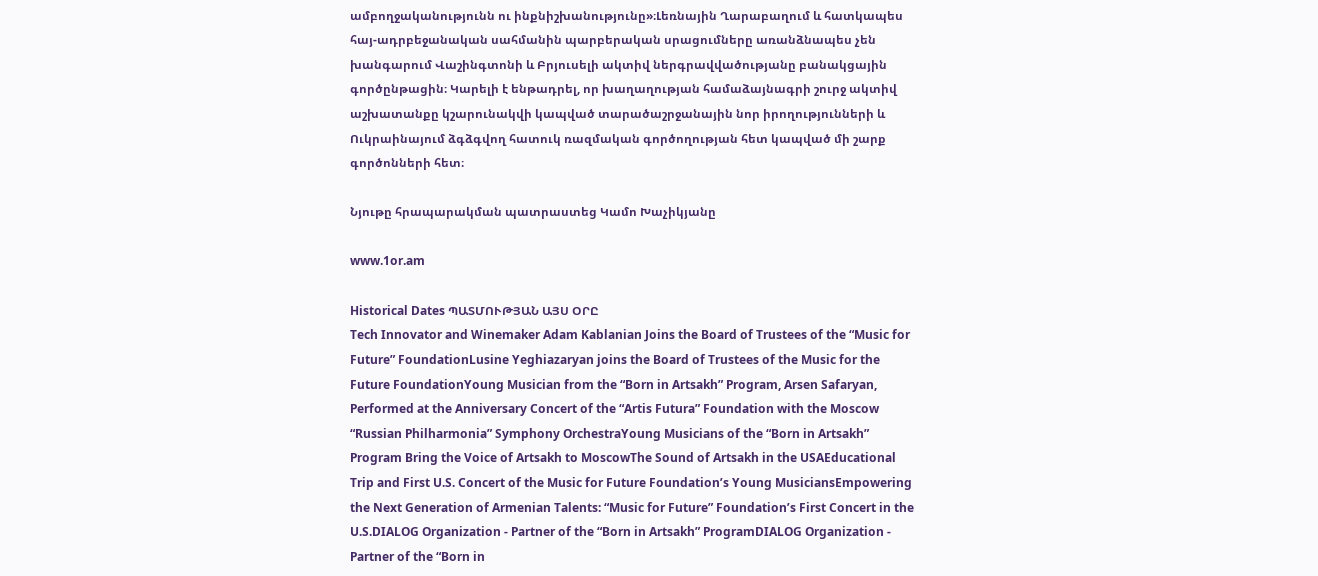ամբողջականությունն ու ինքնիշխանությունը»։Լեռնային Ղարաբաղում և հատկապես հայ-ադրբեջանական սահմանին պարբերական սրացումները առանձնապես չեն խանգարում Վաշինգտոնի և Բրյուսելի ակտիվ ներգրավվածությանը բանակցային գործընթացին։ Կարելի է ենթադրել, որ խաղաղության համաձայնագրի շուրջ ակտիվ աշխատանքը կշարունակվի կապված տարածաշրջանային նոր իրողությունների և Ուկրաինայում ձգձգվող հատուկ ռազմական գործողության հետ կապված մի շարք գործոնների հետ։

Նյութը հրապարակման պատրաստեց Կամո Խաչիկյանը

www.1or.am

Historical Dates ՊԱՏՄՈՒԹՅԱՆ ԱՅՍ ՕՐԸ
Tech Innovator and Winemaker Adam Kablanian Joins the Board of Trustees of the “Music for Future” FoundationLusine Yeghiazaryan joins the Board of Trustees of the Music for the Future FoundationYoung Musician from the “Born in Artsakh” Program, Arsen Safaryan, Performed at the Anniversary Concert of the “Artis Futura” Foundation with the Moscow “Russian Philharmonia” Symphony OrchestraYoung Musicians of the “Born in Artsakh” Program Bring the Voice of Artsakh to MoscowThe Sound of Artsakh in the USAEducational Trip and First U.S. Concert of the Music for Future Foundation’s Young MusiciansEmpowering the Next Generation of Armenian Talents: “Music for Future” Foundation’s First Concert in the U.S.DIALOG Organization - Partner of the “Born in Artsakh” ProgramDIALOG Organization - Partner of the “Born in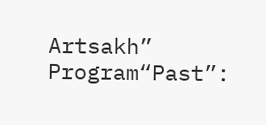Artsakh” Program“Past”: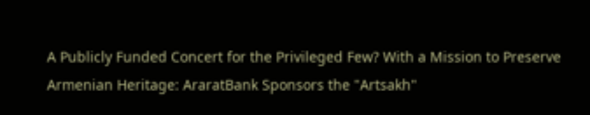A Publicly Funded Concert for the Privileged Few? With a Mission to Preserve Armenian Heritage: AraratBank Sponsors the "Artsakh"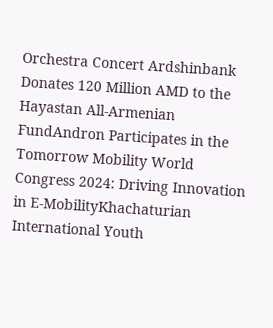Orchestra Concert Ardshinbank Donates 120 Million AMD to the Hayastan All-Armenian FundAndron Participates in the Tomorrow Mobility World Congress 2024: Driving Innovation in E-MobilityKhachaturian International Youth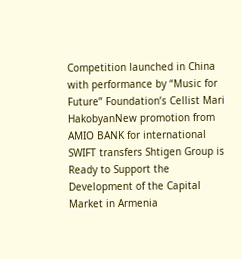Competition launched in China with performance by “Music for Future” Foundation’s Cellist Mari HakobyanNew promotion from AMIO BANK for international SWIFT transfers Shtigen Group is Ready to Support the Development of the Capital Market in Armenia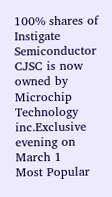100% shares of Instigate Semiconductor CJSC is now owned by Microchip Technology inc.Exclusive evening on March 1
Most Popular